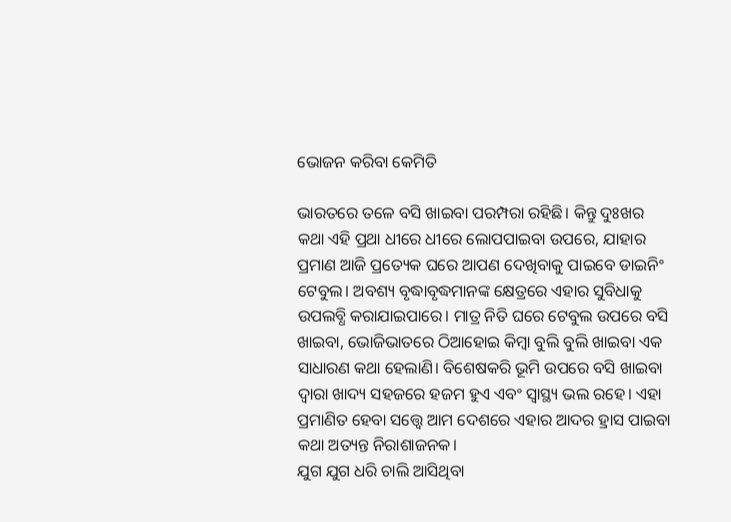ଭୋଜନ କରିବା କେମିତି

ଭାରତରେ ତଳେ ବସି ଖାଇବା ପରମ୍ପରା ରହିଛି। କିନ୍ତୁ ଦୁଃଖର କଥା ଏହି ପ୍ରଥା ଧୀରେ ଧୀରେ ଲୋପପାଇବା ଉପରେ, ଯାହାର ପ୍ରମାଣ ଆଜି ପ୍ରତ୍ୟେକ ଘରେ ଆପଣ ଦେଖିବାକୁ ପାଇବେ ଡାଇନିଂ ଟେବୁଲ। ଅବଶ୍ୟ ବୃଦ୍ଧାବୃଦ୍ଧମାନଙ୍କ କ୍ଷେତ୍ରରେ ଏହାର ସୁବିଧାକୁ ଉପଲବ୍ଧି କରାଯାଇପାରେ। ମାତ୍ର ନିତି ଘରେ ଟେବୁଲ ଉପରେ ବସି ଖାଇବା, ଭୋଜିଭାତରେ ଠିଆହୋଇ କିମ୍ବା ବୁଲି ବୁଲି ଖାଇବା ଏକ ସାଧାରଣ କଥା ହେଲାଣି। ବିଶେଷକରି ଭୂମି ଉପରେ ବସି ଖାଇବା ଦ୍ୱାରା ଖାଦ୍ୟ ସହଜରେ ହଜମ ହୁଏ ଏବଂ ସ୍ବାସ୍ଥ୍ୟ ଭଲ ରହେ। ଏହା ପ୍ରମାଣିତ ହେବା ସତ୍ତ୍ୱେ ଆମ ଦେଶରେ ଏହାର ଆଦର ହ୍ରାସ ପାଇବା କଥା ଅତ୍ୟନ୍ତ ନିରାଶାଜନକ।
ଯୁଗ ଯୁଗ ଧରି ଚାଲି ଆସିଥିବା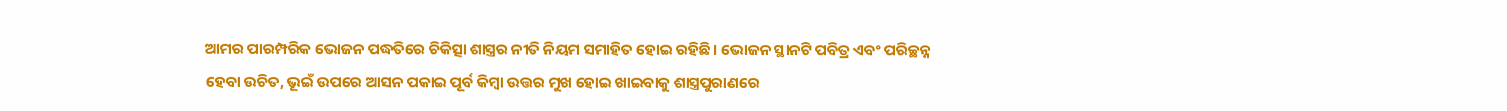ଆମର ପାରମ୍ପରିକ ଭୋଜନ ପଦ୍ଧତିରେ ଚିକିତ୍ସା ଶାସ୍ତ୍ରର ନୀତି ନିୟମ ସମାହିତ ହୋଇ ରହିଛି। ଭୋଜନ ସ୍ଥାନଟି ପବିତ୍ର ଏବଂ ପରିଚ୍ଛନ୍ନ ହେବା ଉଚିତ, ଭୂଇଁ ଉପରେ ଆସନ ପକାଇ ପୂର୍ବ କିମ୍ବା ଉତ୍ତର ମୁଖ ହୋଇ ଖାଇବାକୁ ଶାସ୍ତ୍ରପୁରାଣରେ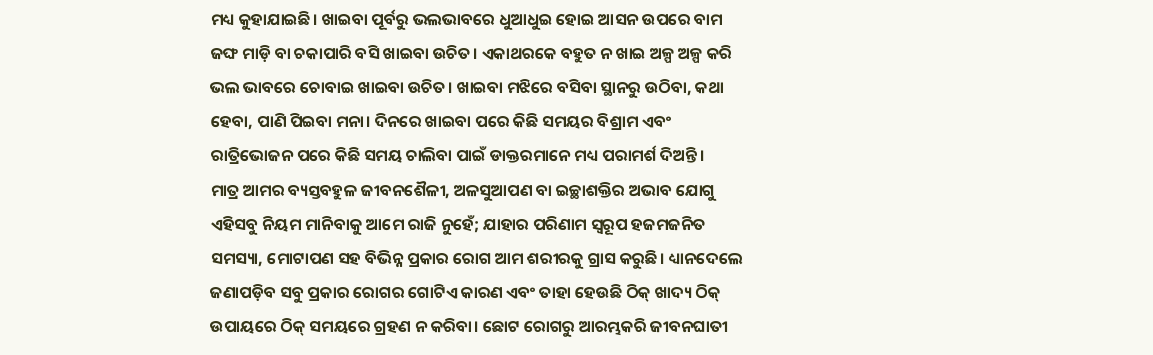ମଧ୍ୟ କୁହାଯାଇଛି। ଖାଇବା ପୂର୍ବରୁ ଭଲଭାବରେ ଧୁଆଧୁଇ ହୋଇ ଆସନ ଉପରେ ବାମ ଜଙ୍ଘ ମାଡ଼ି ବା ଚକାପାରି ବସି ଖାଇବା ଉଚିତ। ଏକାଥରକେ ବହୁତ ନ ଖାଇ ଅଳ୍ପ ଅଳ୍ପ କରି ଭଲ ଭାବରେ ଚୋବାଇ ଖାଇବା ଉଚିତ। ଖାଇବା ମଝିରେ ବସିବା ସ୍ଥାନରୁ ଉଠିବା, କଥା ହେବା, ପାଣି ପିଇବା ମନା। ଦିନରେ ଖାଇବା ପରେ କିଛି ସମୟର ବିଶ୍ରାମ ଏବଂ ରାତ୍ରିଭୋଜନ ପରେ କିଛି ସମୟ ଚାଲିବା ପାଇଁ ଡାକ୍ତରମାନେ ମଧ୍ୟ ପରାମର୍ଶ ଦିଅନ୍ତି।
ମାତ୍ର ଆମର ବ୍ୟସ୍ତବହୁଳ ଜୀବନଶୈଳୀ, ଅଳସୁଆପଣ ବା ଇଚ୍ଛାଶକ୍ତିର ଅଭାବ ଯୋଗୁ ଏହିସବୁ ନିୟମ ମାନିବାକୁ ଆମେ ରାଜି ନୁହେଁ; ଯାହାର ପରିଣାମ ସ୍ବରୂପ ହଜମଜନିତ ସମସ୍ୟା, ମୋଟାପଣ ସହ ବିଭିନ୍ନ ପ୍ରକାର ରୋଗ ଆମ ଶରୀରକୁ ଗ୍ରାସ କରୁଛି। ଧ୍ୟାନଦେଲେ ଜଣାପଡ଼ିବ ସବୁ ପ୍ରକାର ରୋଗର ଗୋଟିଏ କାରଣ ଏବଂ ତାହା ହେଉଛି ଠିକ୍‌ ଖାଦ୍ୟ ଠିକ୍‌ ଉପାୟରେ ଠିକ୍‌ ସମୟରେ ଗ୍ରହଣ ନ କରିବା। ଛୋଟ ରୋଗରୁ ଆରମ୍ଭକରି ଜୀବନଘାତୀ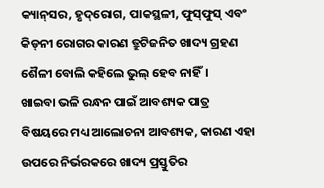କ୍ୟାନ୍‌ସର, ହୃଦ୍‌ରୋଗ, ପାକସ୍ଥଳୀ, ଫୁସ୍‌ଫୁସ୍‌ ଏବଂ କିଡ୍‌ନୀ ରୋଗର କାରଣ ତ୍ରୁଟିଜନିତ ଖାଦ୍ୟ ଗ୍ରହଣ ଶୈଳୀ ବୋଲି କହିଲେ ଭୁଲ୍‌ ହେବ ନାହିଁ।
ଖାଇବା ଭଳି ରନ୍ଧନ ପାଇଁ ଆବଶ୍ୟକ ପାତ୍ର ବିଷୟରେ ମଧ୍ୟ ଆଲୋଚନା ଆବଶ୍ୟକ, କାରଣ ଏହା ଉପରେ ନିର୍ଭରକରେ ଖାଦ୍ୟ ପ୍ରସ୍ତୁତିର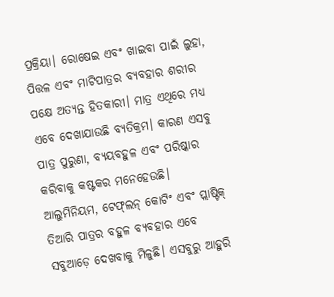ପ୍ରକ୍ରିୟା। ରୋଷେଇ ଏବଂ ଖାଇବା ପାଇଁ ଲୁହା, ପିତ୍ତଳ ଏବଂ ମାଟିପାତ୍ରର ବ୍ୟବହାର ଶରୀର ପକ୍ଷେ ଅତ୍ୟନ୍ତ ହିତକାରୀ। ମାତ୍ର ଏଥିରେ ମଧ୍ୟ ଏବେ ଦେଖାଯାଉଛି ବ୍ୟତିକ୍ରମ। କାରଣ ଏସବୁ ପାତ୍ର ପୁରୁଣା, ବ୍ୟୟବହୁଳ ଏବଂ ପରିଷ୍କାର କରିବାକୁ କଷ୍ଟକର ମନେହେଉଛି। ଆଲୁମିନିୟମ, ଟେଫ୍‌ଲନ୍‌ କୋଟିଂ ଏବଂ ପ୍ଲାଷ୍ଟିକ୍‌ ତିଆରି ପାତ୍ରର ବହୁଳ ବ୍ୟବହାର ଏବେ ସବୁଆଡ଼େ ଦେଖବାକୁ ମିଳୁଛି। ଏସବୁରୁ ଆହୁରି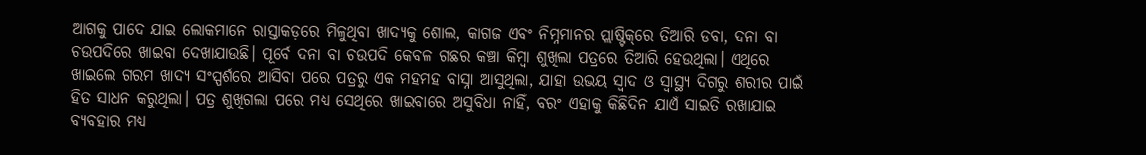ଆଗକୁ ପାଦେ ଯାଇ ଲୋକମାନେ ରାସ୍ତାକଡ଼ରେ ମିଳୁଥିବା ଖାଦ୍ୟକୁ ଶୋଲ, କାଗଜ ଏବଂ ନିମ୍ନମାନର ପ୍ଲାଷ୍ଟିକ୍‌ରେ ତିଆରି ଡବା, ଦନା ବା ଚଉପଦିରେ ଖାଇବା ଦେଖାଯାଉଛି। ପୂର୍ବେ ଦନା ବା ଚଉପଦି କେବଳ ଗଛର କଞ୍ଚା କିମ୍ବା ଶୁଖିଲା ପତ୍ରରେ ତିଆରି ହେଉଥିଲା। ଏଥିରେ ଖାଇଲେ ଗରମ ଖାଦ୍ୟ ସଂସ୍ପର୍ଶରେ ଆସିବା ପରେ ପତ୍ରରୁ ଏକ ମହମହ ବାସ୍ନା ଆସୁଥିଲା, ଯାହା ଉଭୟ ସ୍ବାଦ ଓ ସ୍ବାସ୍ଥ୍ୟ ଦିଗରୁ ଶରୀର ପାଇଁ ହିତ ସାଧନ କରୁଥିଲା। ପତ୍ର ଶୁଖିଗଲା ପରେ ମଧ୍ୟ ସେଥିରେ ଖାଇବାରେ ଅସୁବିଧା ନାହିଁ, ବରଂ ଏହାକୁ କିଛିଦିନ ଯାଏଁ ସାଇତି ରଖାଯାଇ ବ୍ୟବହାର ମଧ୍ୟ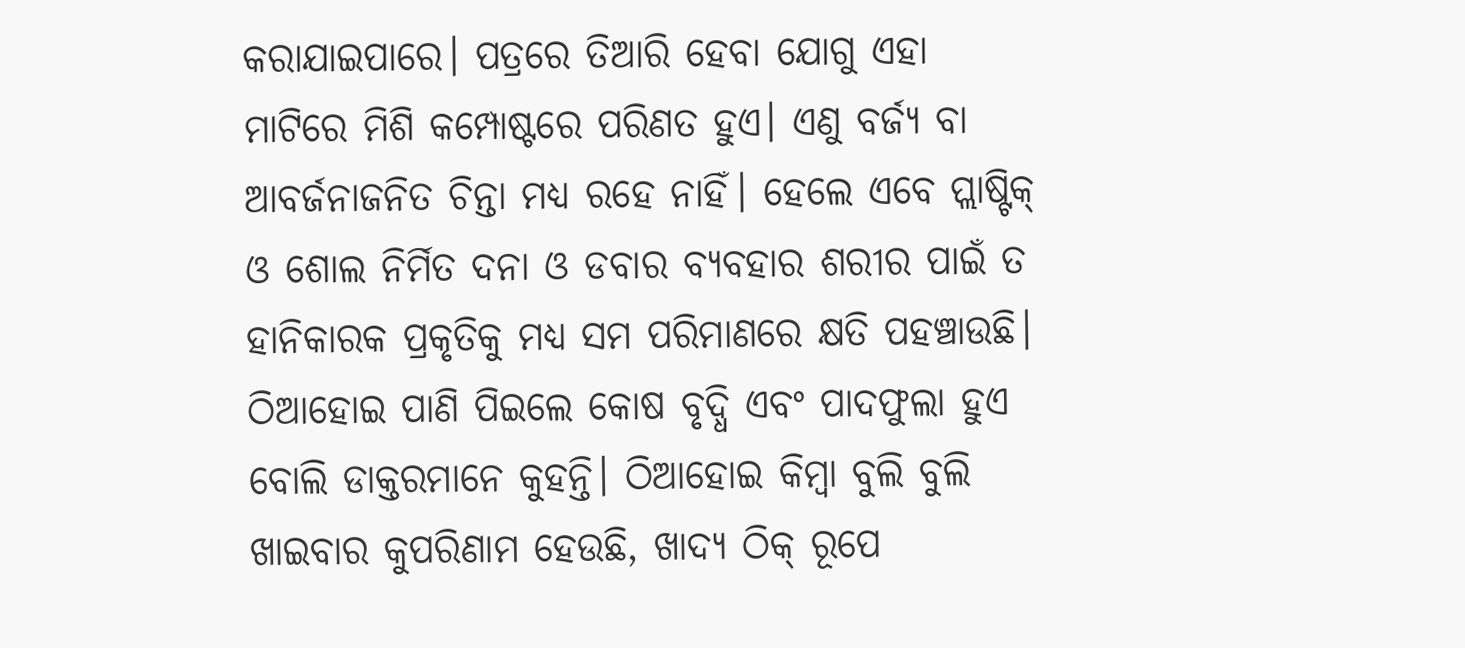କରାଯାଇପାରେ। ପତ୍ରରେ ତିଆରି ହେବା ଯୋଗୁ ଏହା ମାଟିରେ ମିଶି କମ୍ପୋଷ୍ଟରେ ପରିଣତ ହୁଏ। ଏଣୁ ବର୍ଜ୍ୟ ବା ଆବର୍ଜନାଜନିତ ଚିନ୍ତା ମଧ୍ୟ ରହେ ନାହିଁ। ହେଲେ ଏବେ ପ୍ଲାଷ୍ଟିକ୍‌ ଓ ଶୋଲ ନିର୍ମିତ ଦନା ଓ ଡବାର ବ୍ୟବହାର ଶରୀର ପାଇଁ ତ ହାନିକାରକ ପ୍ରକୃତିକୁ ମଧ୍ୟ ସମ ପରିମାଣରେ କ୍ଷତି ପହଞ୍ଚାଉଛି।
ଠିଆହୋଇ ପାଣି ପିଇଲେ କୋଷ ବୃଦ୍ଧି ଏବଂ ପାଦଫୁଲା ହୁଏ ବୋଲି ଡାକ୍ତରମାନେ କୁହନ୍ତି। ଠିଆହୋଇ କିମ୍ବା ବୁଲି ବୁଲି ଖାଇବାର କୁପରିଣାମ ହେଉଛି, ଖାଦ୍ୟ ଠିକ୍‌ ରୂପେ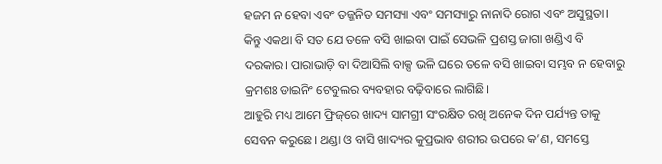ହଜମ ନ ହେବା ଏବଂ ତଜ୍ଜନିତ ସମସ୍ୟା ଏବଂ ସମସ୍ୟାରୁ ନାନାଦି ରୋଗ ଏବଂ ଅସୁସ୍ଥତା। କିନ୍ତୁ ଏକଥା ବି ସତ ଯେ ତଳେ ବସି ଖାଇବା ପାଇଁ ସେଭଳି ପ୍ରଶସ୍ତ ଜାଗା ଖଣ୍ଡିଏ ବି ଦରକାର। ପାରାଭାଡ଼ି ବା ଦିଆସିଲି ବାକ୍ସ ଭଳି ଘରେ ତଳେ ବସି ଖାଇବା ସମ୍ଭବ ନ ହେବାରୁ କ୍ରମଶଃ ଡାଇନିଂ ଟେବୁଲର ବ୍ୟବହାର ବଢ଼ିବାରେ ଲାଗିଛି।
ଆହୁରି ମଧ୍ୟ ଆମେ ଫ୍ରିଜ୍‌ରେ ଖାଦ୍ୟ ସାମଗ୍ରୀ ସଂରକ୍ଷିତ ରଖି ଅନେକ ଦିନ ପର୍ଯ୍ୟନ୍ତ ତାକୁ ସେବନ କରୁଛେ। ଥଣ୍ଡା ଓ ବାସି ଖାଦ୍ୟର କୁପ୍ରଭାବ ଶରୀର ଉପରେ କ’ଣ, ସମସ୍ତେ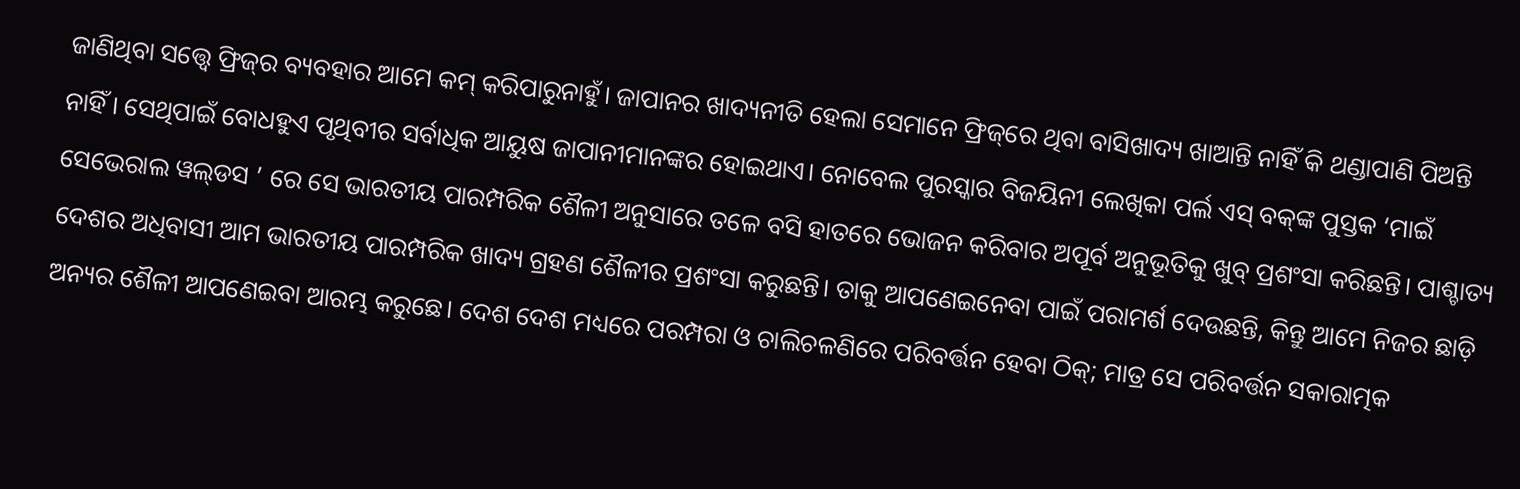ଜାଣିଥିବା ସତ୍ତ୍ୱେ ଫ୍ରିଜ୍‌ର ବ୍ୟବହାର ଆମେ କମ୍‌ କରିପାରୁନାହୁଁ। ଜାପାନର ଖାଦ୍ୟନୀତି ହେଲା ସେମାନେ ଫ୍ରିଜ୍‌ରେ ଥିବା ବାସିଖାଦ୍ୟ ଖାଆନ୍ତି ନାହିଁ କି ଥଣ୍ଡାପାଣି ପିଅନ୍ତି ନାହିଁ। ସେଥିପାଇଁ ବୋଧହୁଏ ପୃଥିବୀର ସର୍ବାଧିକ ଆୟୁଷ ଜାପାନୀମାନଙ୍କର ହୋଇଥାଏ। ନୋବେଲ ପୁରସ୍କାର ବିଜୟିନୀ ଲେଖିକା ପର୍ଲ ଏସ୍‌ ବକ୍‌ଙ୍କ ପୁସ୍ତକ ‘ମାଇଁ ସେଭେରାଲ ୱଲ୍‌ଡସ ’ ରେ ସେ ଭାରତୀୟ ପାରମ୍ପରିକ ଶୈଳୀ ଅନୁସାରେ ତଳେ ବସି ହାତରେ ଭୋଜନ କରିବାର ଅପୂର୍ବ ଅନୁଭୂତିକୁ ଖୁବ୍‌ ପ୍ରଶଂସା କରିଛନ୍ତି। ପାଶ୍ଚାତ୍ୟ ଦେଶର ଅଧିବାସୀ ଆମ ଭାରତୀୟ ପାରମ୍ପରିକ ଖାଦ୍ୟ ଗ୍ରହଣ ଶୈଳୀର ପ୍ରଶଂସା କରୁଛନ୍ତି। ତାକୁ ଆପଣେଇନେବା ପାଇଁ ପରାମର୍ଶ ଦେଉଛନ୍ତି, କିନ୍ତୁ ଆମେ ନିଜର ଛାଡ଼ି ଅନ୍ୟର ଶୈଳୀ ଆପଣେଇବା ଆରମ୍ଭ କରୁଛେ। ଦେଶ ଦେଶ ମଧ୍ୟରେ ପରମ୍ପରା ଓ ଚାଲିଚଳଣିରେ ପରିବର୍ତ୍ତନ ହେବା ଠିକ୍‌; ମାତ୍ର ସେ ପରିବର୍ତ୍ତନ ସକାରାତ୍ମକ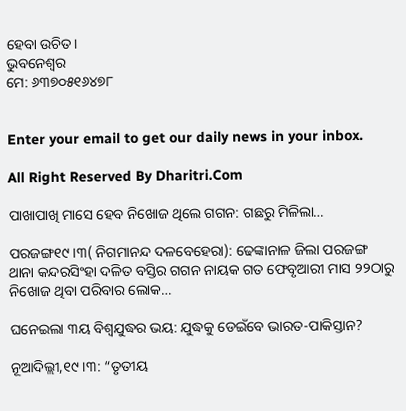ହେବା ଉଚିତ।
ଭୁବନେଶ୍ୱର
ମେ: ୬୩୭୦୫୧୬୪୭୮


Enter your email to get our daily news in your inbox.

All Right Reserved By Dharitri.Com

ପାଖାପାଖି ମାସେ ହେବ ନିଖୋଜ ଥିଲେ ଗଗନ: ଗଛରୁ ମିଳିଲା…

ପରଜଙ୍ଗ୧୯।୩( ନିଗମାନନ୍ଦ ଦଳବେହେରା): ଢେଙ୍କାନାଳ ଜିଲା ପରଜଙ୍ଗ ଥାନା କନ୍ଦରସିଂହା ଦଳିତ ବସ୍ତିର ଗଗନ ନାୟକ ଗତ ଫେବୃଆରୀ ମାସ ୨୨ଠାରୁ ନିଖୋଜ ଥିବା ପରିବାର ଲୋକ…

ଘନେଇଲା ୩ୟ ବିଶ୍ୱଯୁଦ୍ଧର ଭୟ: ଯୁଦ୍ଧକୁ ଡେଇଁବେ ଭାରତ-ପାକିସ୍ତାନ?

ନୂଆଦିଲ୍ଲୀ,୧୯।୩: “ତୃତୀୟ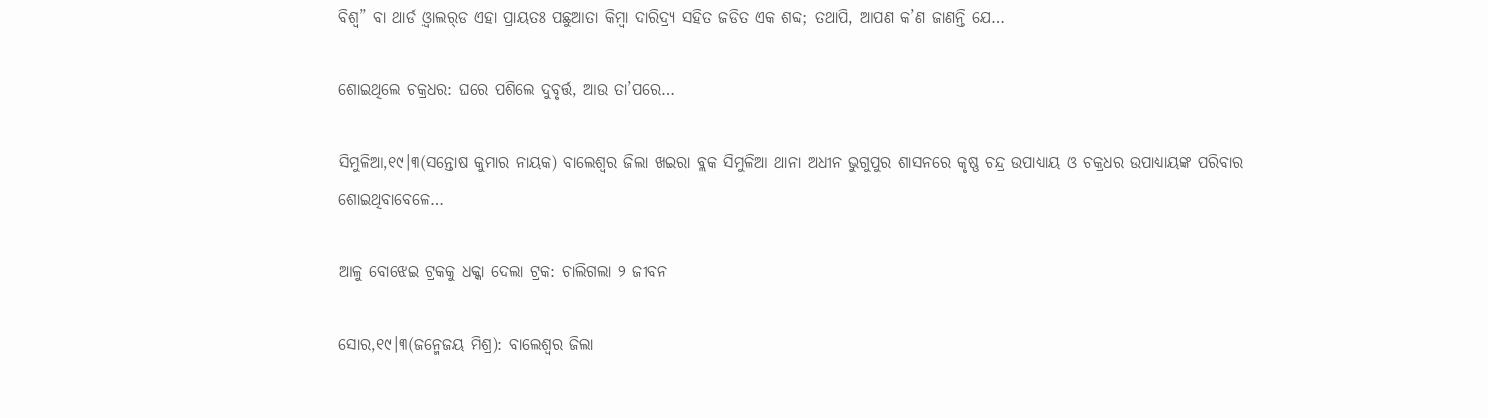ବିଶ୍ୱ” ବା ଥାର୍ଡ ଓ଼୍ବାଲର୍‌ଡ ଏହା ପ୍ରାୟତଃ ପଛୁଆତା କିମ୍ୱା ଦାରିଦ୍ର୍ୟ ସହିତ ଜଡିତ ଏକ ଶବ୍ଦ; ତଥାପି, ଆପଣ କ’ଣ ଜାଣନ୍ତି ଯେ…

ଶୋଇଥିଲେ ଚକ୍ରଧର: ଘରେ ପଶିଲେ ଦୁବୃର୍ତ୍ତ, ଆଉ ତା’ପରେ…

ସିମୁଳିଆ,୧୯।୩(ସନ୍ତୋଷ କୁମାର ନାୟକ) ବାଲେଶ୍ୱର ଜିଲା ଖଇରା ବ୍ଲକ ସିମୁଳିଆ ଥାନା ଅଧୀନ ଭୁଗୁପୁର ଶାସନରେ କୃଷ୍ଣ ଚନ୍ଦ୍ର ଉପାଧ୍ୟାୟ ଓ ଚକ୍ରଧର ଉପାଧ୍ୟାୟଙ୍କ ପରିବାର ଶୋଇଥିବାବେଳେ…

ଆଳୁ ବୋଝେଇ ଟ୍ରକକୁ ଧକ୍କା ଦେଲା ଟ୍ରକ: ଚାଲିଗଲା ୨ ଜୀବନ

ସୋର,୧୯।୩(ଜନ୍ମେଜୟ ମିଶ୍ର): ବାଲେଶ୍ୱର ଜିଲା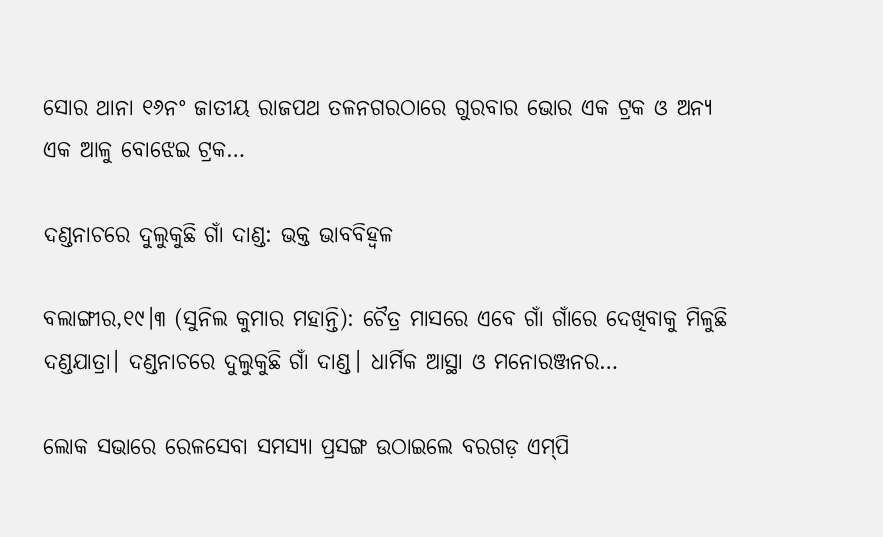ସୋର ଥାନା ୧୬ନଂ ଜାତୀୟ ରାଜପଥ ତଳନଗରଠାରେ ଗୁରବାର ଭୋର ଏକ ଟ୍ରକ ଓ ଅନ୍ୟ ଏକ ଆଳୁ ବୋଝେଇ ଟ୍ରକ…

ଦଣ୍ଡନାଚରେ ଦୁଲୁକୁଛି ଗାଁ ଦାଣ୍ଡ: ଭକ୍ତ ଭାବବିହ୍ବଳ

ବଲାଙ୍ଗୀର,୧୯।୩ (ସୁନିଲ କୁମାର ମହାନ୍ତି): ଚୈତ୍ର ମାସରେ ଏବେ ଗାଁ ଗାଁରେ ଦେଖିବାକୁ ମିଳୁଛି ଦଣ୍ଡଯାତ୍ରା। ଦଣ୍ଡନାଚରେ ଦୁଲୁକୁଛି ଗାଁ ଦାଣ୍ଡ। ଧାର୍ମିକ ଆସ୍ଥା ଓ ମନୋରଞ୍ଜନର…

ଲୋକ ସଭାରେ ରେଳସେବା ସମସ୍ୟା ପ୍ରସଙ୍ଗ ଉଠାଇଲେ ବରଗଡ଼ ଏମ୍‌ପି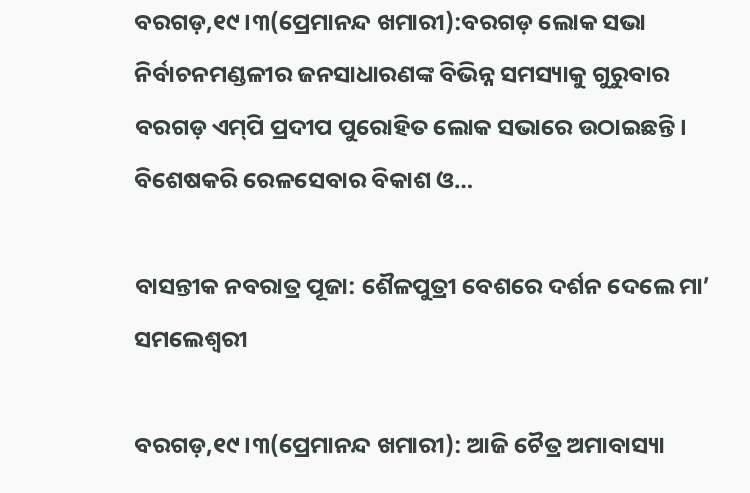ବରଗଡ଼,୧୯।୩(ପ୍ରେମାନନ୍ଦ ଖମାରୀ):ବରଗଡ଼ ଲୋକ ସଭା ନିର୍ବାଚନମଣ୍ଡଳୀର ଜନସାଧାରଣଙ୍କ ବିଭିନ୍ନ ସମସ୍ୟାକୁ ଗୁରୁବାର ବରଗଡ଼ ଏମ୍‌ପି ପ୍ରଦୀପ ପୁରୋହିତ ଲୋକ ସଭାରେ ଉଠାଇଛନ୍ତି। ବିଶେଷକରି ରେଳସେବାର ବିକାଶ ଓ…

ବାସନ୍ତୀକ ନବରାତ୍ର ପୂଜା: ଶୈଳପୁତ୍ରୀ ବେଶରେ ଦର୍ଶନ ଦେଲେ ମା’ ସମଲେଶ୍ବରୀ

ବରଗଡ଼,୧୯।୩(ପ୍ରେମାନନ୍ଦ ଖମାରୀ): ଆଜି ଚୈତ୍ର ଅମାବାସ୍ୟା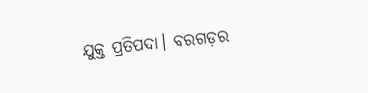ଯୁକ୍ତ ପ୍ରତିପଦା। ବରଗଡ଼ର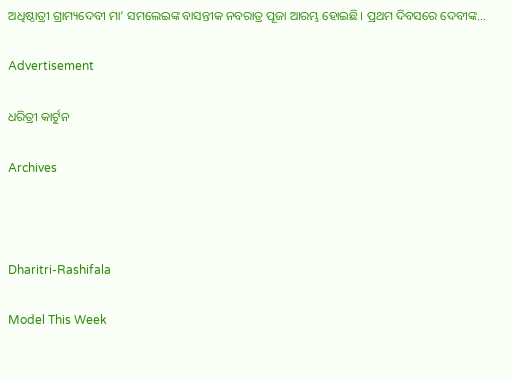ଅଧିଷ୍ଠାତ୍ରୀ ଗ୍ରାମ୍ୟଦେବୀ ମା’ ସମଲେଇଙ୍କ ବାସନ୍ତୀକ ନବରାତ୍ର ପୂଜା ଆରମ୍ଭ ହୋଇଛି। ପ୍ରଥମ ଦିବସରେ ଦେବୀଙ୍କ…

Advertisement

ଧରିତ୍ରୀ କାର୍ଟୁନ

Archives



Dharitri-Rashifala

Model This Week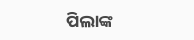ପିଲାଙ୍କ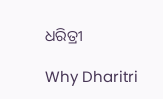ଧରିତ୍ରୀ

Why Dharitri